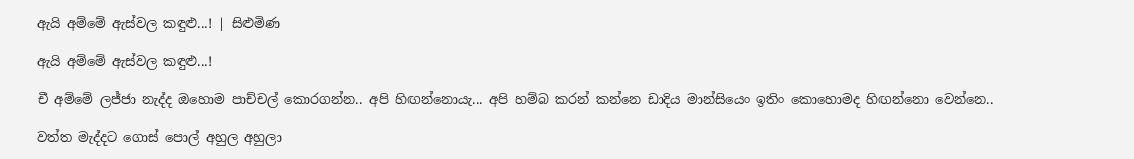ඇයි අම්මේ ඇස්වල කඳුළු...! | සිළුමිණ

ඇයි අම්මේ ඇස්වල කඳුළු...!

චී අම්මේ ලජ්ජා නැද්ද ඔහොම පාච්චල් කොරගන්න.. අපි හිඟන්නොයැ... අපි හම්බ කරන් කන්නෙ ඩාදිය මාන්සියෙං ඉතිං කොහොමද හිඟන්නො වෙන්නෙ..

වත්ත මැද්දට ගොස් පොල් අහුල අහුලා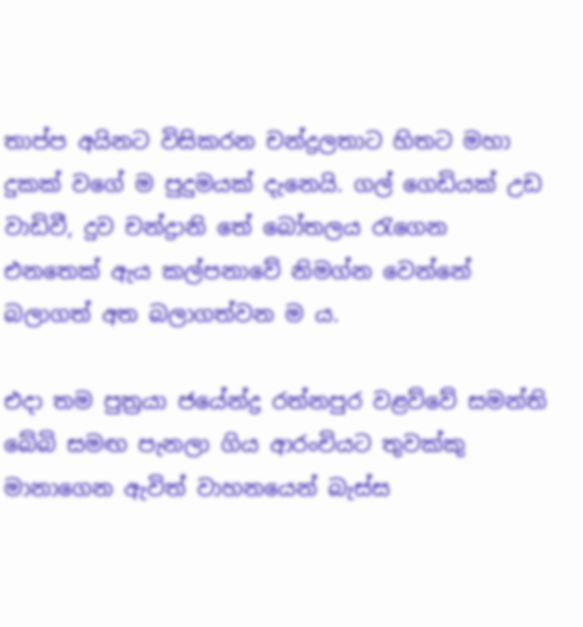තාප්ප අයිනට විසිකරන චන්ද්‍රලතාට හිතට මහා දුකක් වගේ ම පුදුමයක් දැනෙයි. ගල් ගෙඩියක් උඩ වාඩිවී, දුව චන්ද්‍රානි තේ බෝතලය රැගෙන එනතෙක් ඇය කල්පනාවේ නිමග්න වෙන්නේ බලාගත් අත බලාගත්වන ම ය.

එදා තම පුත්‍රයා ජයේන්ද්‍ර රත්නපුර වළව්වේ සමන්ති බේබි සමඟ පැනලා ගිය ආරංචියට තුවක්කු මානාගෙන ඇවිත් වාහනයෙන් බැස්ස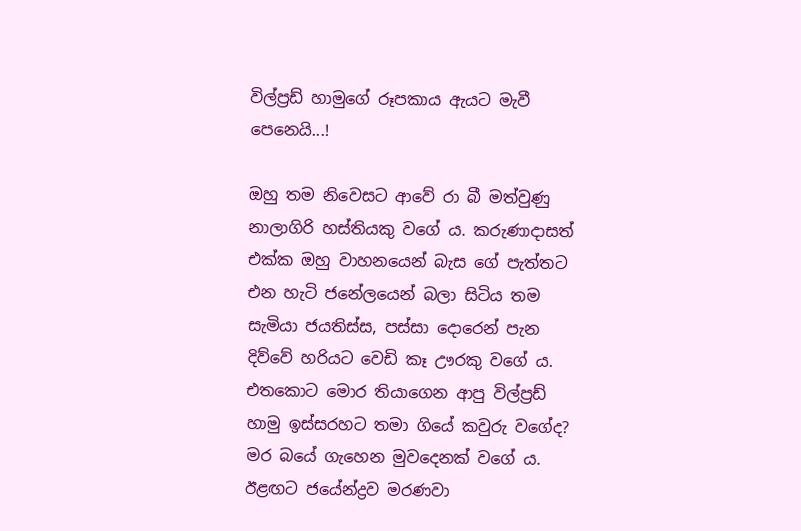විල්ප්‍රඩ් හාමුගේ රූපකාය ඇයට මැවී පෙනෙයි...!

ඔහු තම නිවෙසට ආවේ රා බී මත්වුණු නාලාගිරි හස්තියකු වගේ ය. කරුණාදාසත් එක්ක ඔහු වාහනයෙන් බැස ගේ පැත්තට එන හැටි ජනේලයෙන් බලා සිටිය තම සැමියා ජයතිස්ස, පස්සා දොරෙන් පැන දිව්වේ හරියට වෙඩි කෑ ඌරකු වගේ ය. එතකොට මොර තියාගෙන ආපු විල්ප්‍රඩ් හාමු ඉස්සරහට තමා ගියේ කවුරු වගේද? මර බයේ ගැහෙන මුවදෙනක් වගේ ය. ඊළඟට ජයේන්ද්‍රව මරණවා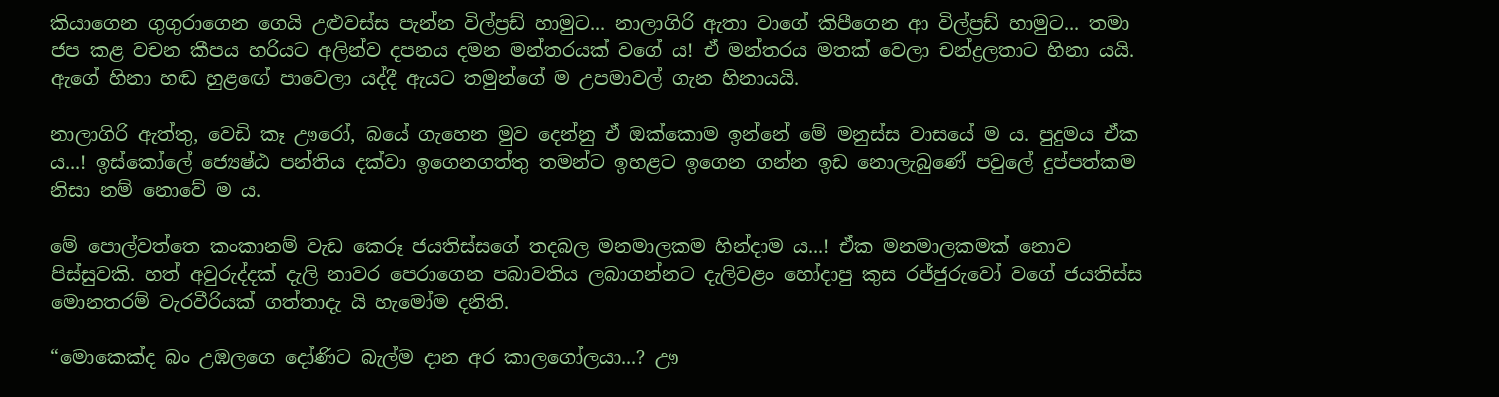කියාගෙන ගුගුරාගෙන ගෙයි උළුවස්ස පැන්න විල්ප්‍රඩ් හාමුට... නාලාගිරි ඇතා වාගේ කිපීගෙන ආ විල්ප්‍රඩ් හාමුට... තමා ජප කළ වචන කීපය හරියට අලින්ව දපනය දමන මන්තරයක් වගේ ය! ඒ මන්තරය මතක් වෙලා චන්ද්‍රලතාට හිනා යයි. ඇගේ හිනා හඬ හුළ‍ඟේ පාවෙලා යද්දී ඇයට තමුන්ගේ ම උපමාවල් ගැන හිනායයි.

නාලාගිරි ඇත්තු, වෙඩි කෑ ඌරෝ, බයේ ගැහෙන මුව දෙන්නු ඒ ඔක්කොම ඉන්නේ මේ මනුස්ස වාසයේ ම ය. පුදුමය ඒක ය...! ඉස්කෝලේ ජ්‍යෙෂ්ඨ පන්තිය දක්වා ඉගෙනගත්තු තමන්ට ඉහළට ඉගෙන ගන්න ඉඩ නොලැබුණේ පවුලේ දුප්පත්කම නිසා නම් නොවේ ම ය.

මේ පොල්වත්තෙ කංකානම් වැඩ කෙරූ ජයතිස්සගේ තදබල මනමාලකම හින්දාම ය...! ඒක මනමාලකමක් නොව පිස්සුවකි. හත් අවුරුද්දක් දැලි නාවර පෙරාගෙන පබාවතිය ලබාගන්නට දැලිවළං හෝදාපු කුස රජ්ජුරුවෝ වගේ ජයතිස්ස මොනතරම් වැරවීරියක් ගත්තාදැ යි හැමෝම දනිති.

“මොකෙක්ද බං උඹලගෙ දෝණිට බැල්ම දාන අර කාලගෝලයා...? ඌ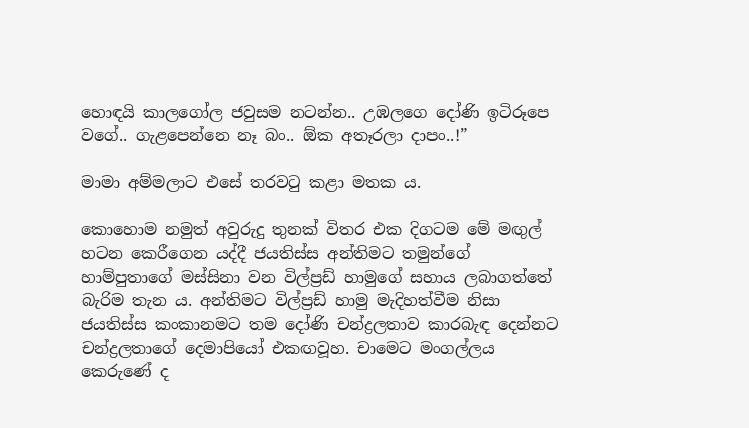හොඳයි කාලගෝල ජවුසම නටන්න.. උඹලගෙ දෝණි ඉටිරූපෙ වගේ.. ගැළපෙන්නෙ නෑ බං.. ඕක අතෑරලා දාපං..!”

මාමා අම්මලාට එසේ තරවටු කළා මතක ය.

කොහොම නමුත් අවුරුදු තුනක් විතර එක දිගටම මේ මඟුල් හටන කෙරීගෙන යද්දී ජයතිස්ස අන්තිමට තමුන්ගේ හාම්පුතාගේ මස්සිනා වන විල්ප්‍රඩ් හාමුගේ සහාය ලබාගත්තේ බැරිම තැන ය. අන්තිමට විල්ප්‍රඩ් හාමු මැදිහත්වීම නිසා ජයතිස්ස කංකානමට තම දෝණි චන්ද්‍රලතාව කාරබැඳ දෙන්නට චන්ද්‍රලතාගේ දෙමාපියෝ එකඟවූහ. චාමෙට මංගල්ලය කෙරුණේ ද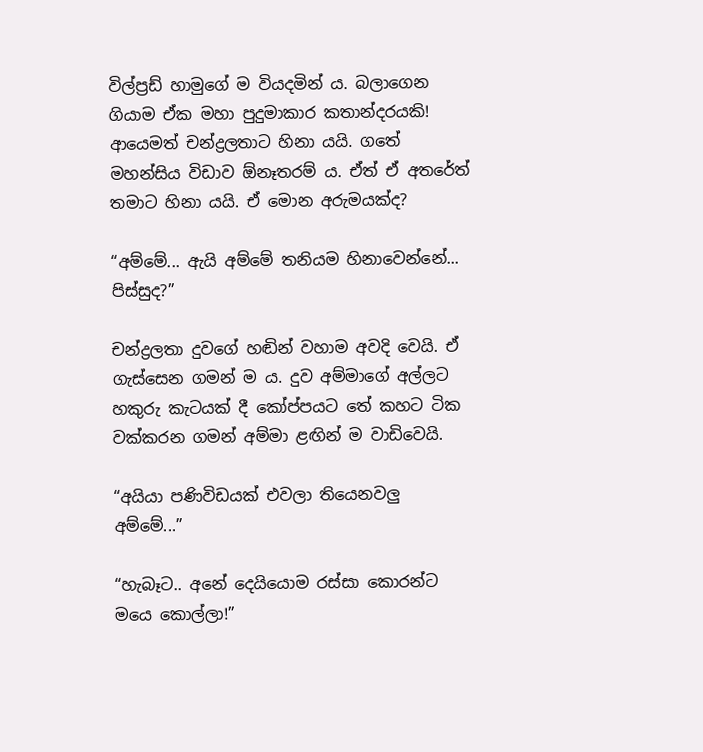විල්ප්‍රඩ් හාමුගේ ම වියදමින් ය. බලාගෙන ගියාම ඒක මහා පුදුමාකාර කතාන්දරයකි! ආයෙමත් චන්ද්‍රලතාට හිනා යයි. ගතේ මහන්සිය විඩාව ඕනෑතරම් ය. ඒත් ඒ අතරේත් තමාට හිනා යයි. ඒ මොන අරුමයක්ද?

“අම්මේ... ඇයි අම්මේ තනියම හිනාවෙන්නේ... පිස්සුද?”

චන්ද්‍රලතා දුවගේ හඬින් වහාම අවදි වෙයි. ඒ ගැස්සෙන ගමන් ම ය. දුව අම්මාගේ අල්ලට හකුරු කැටයක් දී කෝප්පයට තේ කහට ටික වක්කරන ගමන් අම්මා ළඟින් ම වාඩිවෙයි.

“අයියා පණිවිඩයක් එවලා තියෙනවලු අම්මේ...”

“හැබෑට.. අනේ දෙයියොම රස්සා කොරන්ට මයෙ කොල්ලා!”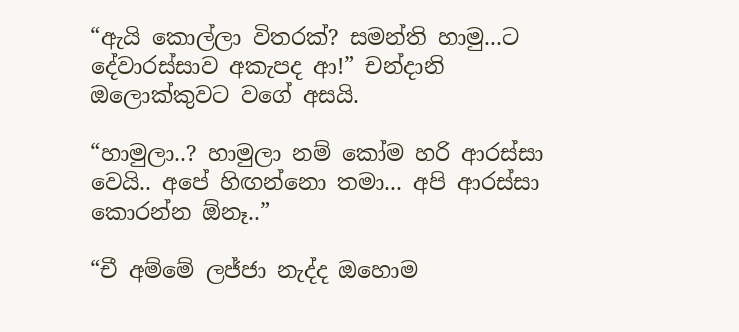“ඇයි කොල්ලා විතරක්? සමන්ති හාමු...ට දේවාරස්සාව අකැපද ආ!” චන්දානි ඔලොක්කුවට වගේ අසයි.

“හාමුලා..? හාමුලා නම් කෝම හරි ආරස්සා වෙයි.. අපේ හිඟන්නො තමා... අපි ආරස්සා කොරන්න ඕනෑ..”

“චී අම්මේ ලජ්ජා නැද්ද ඔහොම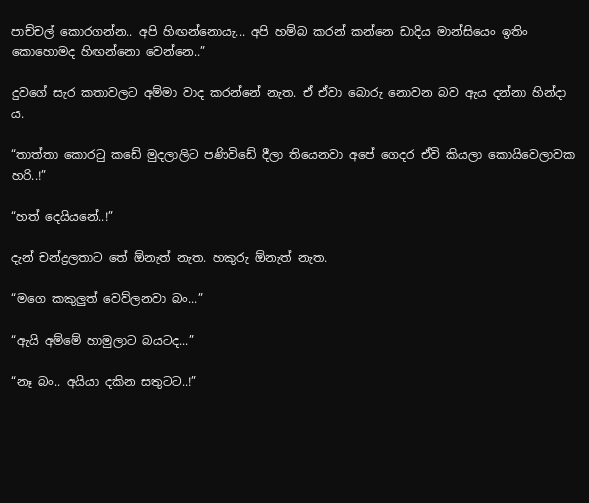පාච්චල් කොරගන්න.. අපි හිඟන්නොයැ... අපි හම්බ කරන් කන්නෙ ඩාදිය මාන්සියෙං ඉතිං කොහොමද හිඟන්නො වෙන්නෙ..”

දුවගේ සැර කතාවලට අම්මා වාද කරන්නේ නැත. ඒ ඒවා බොරු නොවන බව ඇය දන්නා හින්දා ය.

“තාත්තා කොරටු කඩේ මුදලාලිට පණිවිඩේ දීලා තියෙනවා අපේ ගෙදර ඒවි කියලා කොයිවෙලාවක හරි..!”

“හත් දෙයියනේ..!”

දැන් චන්ද්‍රලතාට තේ ඕනැත් නැත. හකුරු ඕනැත් නැත.

“මගෙ කකුලුත් වෙව්ලනවා බං...”

“ඇයි අම්මේ හාමුලාට බයටද...”

“නෑ බං.. අයියා දකින සතුටට..!”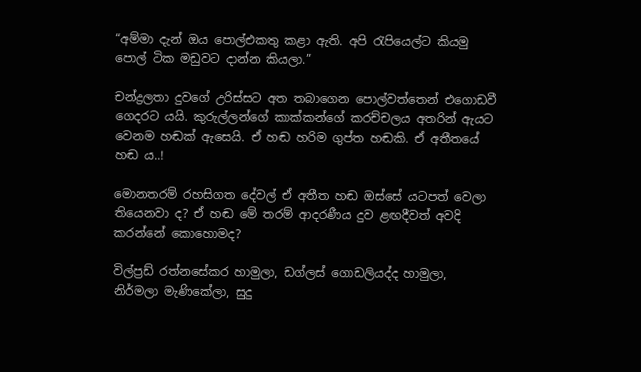“අම්මා දැන් ඔය පොල්එකතු කළා ඇති. අපි රැපියෙල්ට කියමු පොල් ටික මඩුවට දාන්න කියලා.”

චන්ද්‍රලතා දුවගේ උරිස්සට අත තබාගෙන පොල්වත්තෙන් එගොඩවී ගෙදරට යයි. කුරුල්ලන්ගේ කාක්කන්ගේ කරච්චලය අතරින් ඇයට වෙනම හඬක් ඇසෙයි. ඒ හඬ හරිම ගුප්ත හඬකි. ඒ අතීතයේ හඬ ය..!

මොනතරම් රහසිගත දේවල් ඒ අතීත හඬ ඔස්සේ යටපත් වෙලා තියෙනවා ද? ඒ හඬ මේ තරම් ආදරණීය දුව ළඟදීවත් අවදි කරන්නේ කොහොමද?

විල්ප්‍රඩ් රත්නසේකර හාමුලා, ඩග්ලස් ගොඩලියද්ද හාමුලා, නිර්මලා මැණිකේලා, සුදු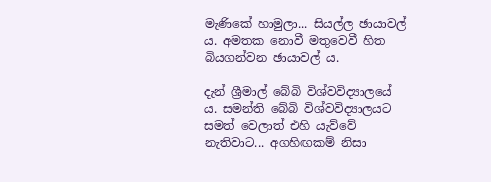මැණිකේ හාමුලා... සියල්ල ඡායාවල් ය. අමතක නොවී මතුවෙවී හිත බියගන්වන ඡායාවල් ය.

දැන් ශ්‍රීමාල් බේබි විශ්වවිද්‍යාලයේ ය. සමන්ති බේබි විශ්වවිද්‍යාලයට සමත් වෙලාත් එහි යැව්වේ නැතිවාට... අගහිඟකම් නිසා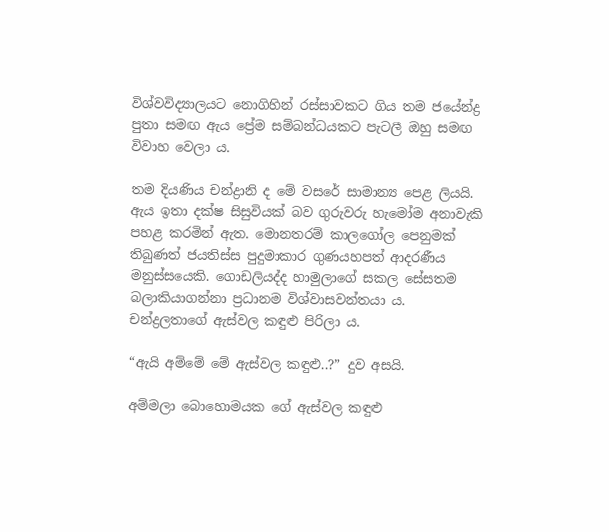විශ්වවිද්‍යාලයට නොගිහින් රස්සාවකට ගිය තම ජයේන්ද්‍ර පුතා සමඟ ඇය ප්‍රේම සම්බන්ධයකට පැටලී ඔහු සමඟ විවාහ වෙලා ය.

තම දියණිය චන්ද්‍රානි ද මේ වසරේ සාමාන්‍ය පෙළ ලියයි. ඇය ඉතා දක්ෂ සිසුවියක් බව ගුරුවරු හැමෝම අනාවැකි පහළ කරමින් ඇත. මොනතරම් කාලගෝල පෙනුමක් තිබුණත් ජයතිස්ස පුදුමාකාර ගුණයහපත් ආදරණීය මනුස්සයෙකි. ගොඩලියද්ද හාමුලාගේ සකල සේසතම බලාකියාගන්නා ප්‍රධානම විශ්වාසවන්තයා ය. චන්ද්‍රලතාගේ ඇස්වල කඳුළු පිරිලා ය.

“ඇයි අම්මේ මේ ඇස්වල කඳුළු..?” දුව අසයි.

අම්මලා බොහොමයක ගේ ඇස්වල කඳුළු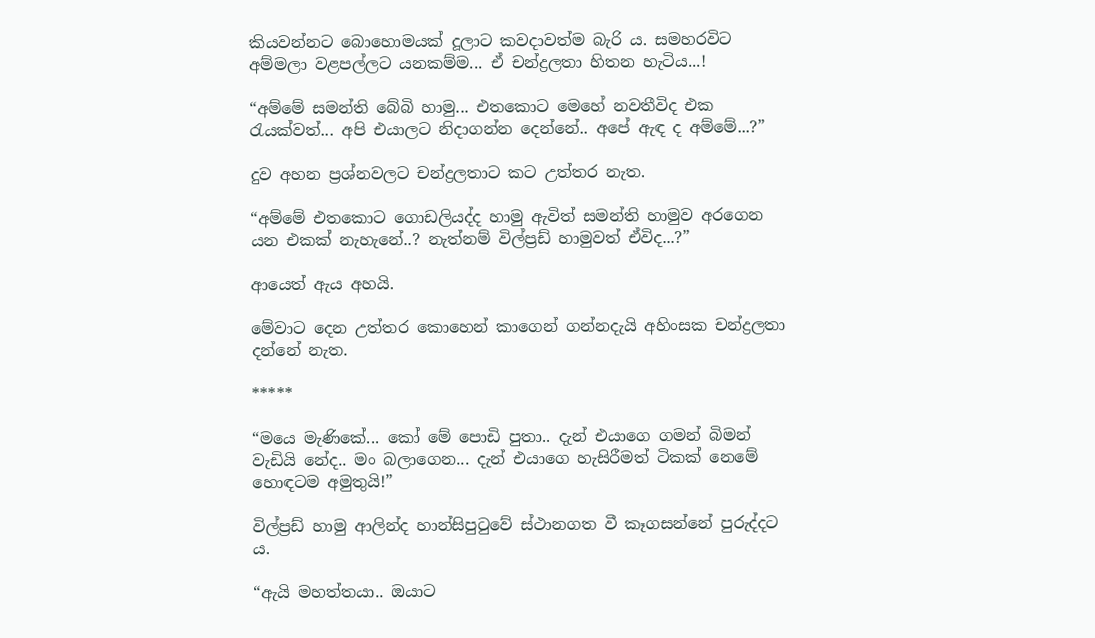කියවන්නට බොහොමයක් දූලාට කවදාවත්ම බැරි ය. සමහරවිට අම්මලා වළපල්ලට යනකම්ම... ඒ චන්ද්‍රලතා හිතන හැටිය...!

“අම්මේ සමන්ති බේබි හාමු... එතකොට මෙහේ නවතීවිද එක රැයක්වත්... අපි එයාලට නිදාගන්න දෙන්නේ.. අපේ ඇඳ ද අම්මේ...?”

දුව අහන ප්‍රශ්නවලට චන්ද්‍රලතාට කට උත්තර නැත.

“අම්මේ එතකොට ගොඩලියද්ද හාමු ඇවිත් සමන්ති හාමුව අරගෙන යන එකක් නැහැනේ..? නැත්නම් විල්ප්‍රඩ් හාමුවත් ඒවිද...?”

ආයෙත් ඇය අහයි.

මේවාට දෙන උත්තර කොහෙන් කාගෙන් ගන්නදැයි අහිංසක චන්ද්‍රලතා දන්නේ නැත.

*****

“මයෙ මැණිකේ... කෝ මේ පොඩි පුතා.. දැන් එයාගෙ ගමන් බිමන් වැඩියි නේද.. මං බලාගෙන... දැන් එයාගෙ හැසිරීමත් ටිකක් නෙමේ හොඳටම අමුතුයි!”

විල්ප්‍රඩ් හාමු ආලින්ද හාන්සිපුටුවේ ස්ථානගත වී කෑගසන්නේ පුරුද්දට ය.

“ඇයි මහත්තයා.. ඔයාට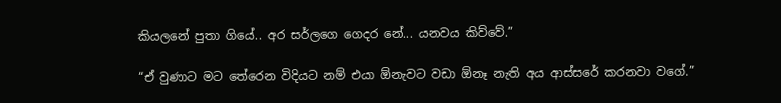කියලනේ පුතා ගියේ.. අර සර්ලගෙ ගෙදර නේ... යනවය කිව්වේ.”

“ඒ වුණාට මට තේරෙන විදියට නම් එයා ඕනැවට වඩා ඕනෑ නැති අය ආස්සරේ කරනවා වගේ.”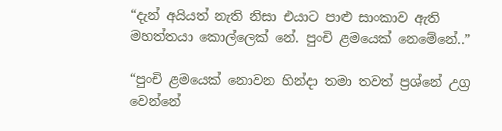“දැන් අයියත් නැති නිසා එයාට පාළු සාංකාව ඇති මහත්තයා කොල්ලෙක් නේ. පුංචි ළමයෙක් නෙමේනේ..”

“පුංචි ළමයෙක් නොවන හින්දා තමා තවත් ප්‍රශ්නේ උග්‍ර වෙන්නේ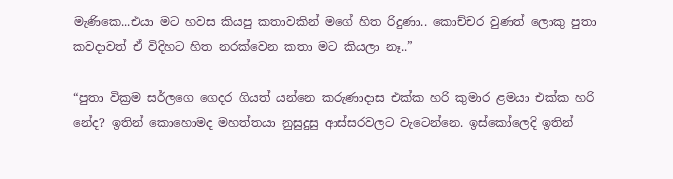මැණිකෙ...එයා මට හවස කියපු කතාවකින් මගේ හිත රිදුණා.. කොච්චර වුණත් ලොකු පුතා කවදාවත් ඒ විදිහට හිත නරක්වෙන කතා මට කියලා නෑ..”

“පුතා වික්‍රම සර්ලගෙ ගෙදර ගියත් යන්නෙ කරුණාදාස එක්ක හරි කුමාර ළමයා එක්ක හරි නේද? ඉතින් කොහොමද මහත්තයා නුසුදුසු ආස්සරවලට වැටෙන්නෙ. ඉස්කෝලෙදි ඉතින්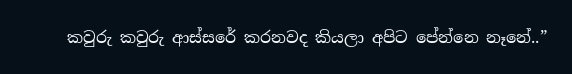කවුරු කවුරු ආස්සරේ කරනවද කියලා අපිට පේන්නෙ නෑනේ..”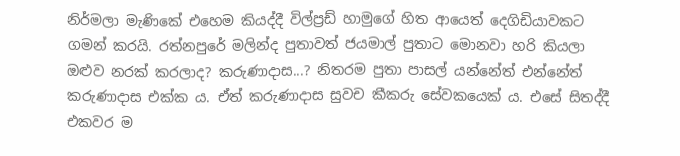නිර්මලා මැණිකේ එහෙම කියද්දී විල්ප්‍රඩ් හාමුගේ හිත ආයෙත් දෙගිඩියාවකට ගමන් කරයි. රත්නපුරේ මලින්ද පුතාවත් ජයමාල් පුතාට මොනවා හරි කියලා ඔළුව නරක් කරලාද? කරුණාදාස...? නිතරම පුතා පාසල් යන්නේත් එන්නේත් කරුණාදාස එක්ක ය. ඒත් කරුණාදාස සුවච කීකරු සේවකයෙක් ය. එසේ සිතද්දී එකවර ම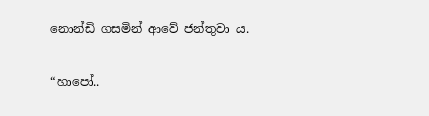නොන්ඩි ගසමින් ආවේ ජන්තුවා ය.

“හාපෝ..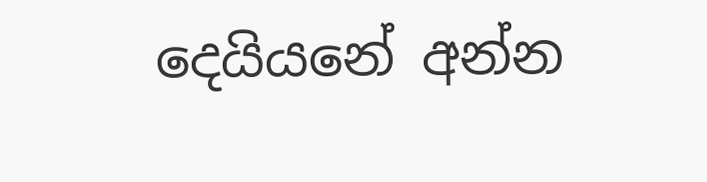දෙයියනේ අන්න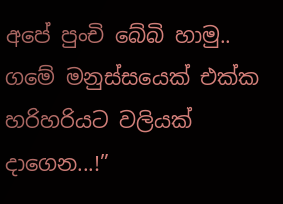අපේ පුංචි බේබි හාමු.. ගමේ මනුස්සයෙක් එක්ක හරිහරියට වලියක් දාගෙන...!”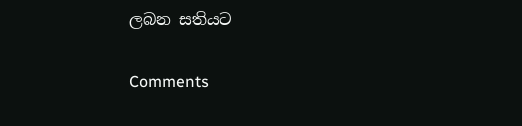ලබන සතියට

Comments